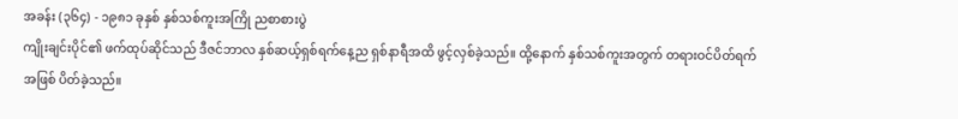အခန်း (၃၆၄) - ၁၉၈၁ ခုနှစ် နှစ်သစ်ကူးအကြို ညစာစားပွဲ
ကျိုးချင်းပိုင်၏ ဖက်ထုပ်ဆိုင်သည် ဒီဇင်ဘာလ နှစ်ဆယ့်ရှစ်ရက်နေ့ည ရှစ်နာရီအထိ ဖွင့်လှစ်ခဲ့သည်။ ထို့နောက် နှစ်သစ်ကူးအတွက် တရားဝင်ပိတ်ရက်အဖြစ် ပိတ်ခဲ့သည်။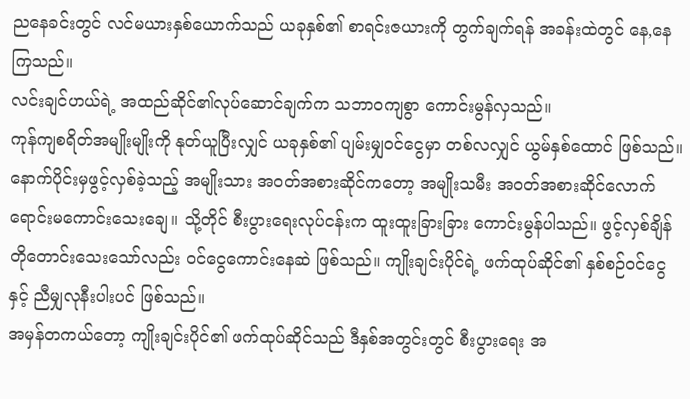ညနေခင်းတွင် လင်မယားနှစ်ယောက်သည် ယခုနှစ်၏ စာရင်းဇယားကို တွက်ချက်ရန် အခန်းထဲတွင် နေ,နေကြသည်။
လင်းချင်ဟယ်ရဲ့ အထည်ဆိုင်၏လုပ်ဆောင်ချက်က သဘာဝကျစွာ ကောင်းမွန်လှသည်။
ကုန်ကျစရိတ်အမျိုးမျိုးကို နုတ်ယူပြီးလျှင် ယခုနှစ်၏ ပျမ်းမျှဝင်ငွေမှာ တစ်လလျှင် ယွမ်နှစ်ထောင် ဖြစ်သည်။
နောက်ပိုင်းမှဖွင့်လှစ်ခဲ့သည့် အမျိုးသား အဝတ်အစားဆိုင်ကတော့ အမျိုးသမီး အဝတ်အစားဆိုင်လောက် ရောင်းမကောင်းသေးချေ။ သို့တိုင် စီးပွားရေးလုပ်ငန်းက ထူးထူးခြားခြား ကောင်းမွန်ပါသည်။ ဖွင့်လှစ်ချိန် တိုတောင်းသေးသော်လည်း ဝင်ငွေကောင်းနေဆဲ ဖြစ်သည်။ ကျိုးချင်းပိုင်ရဲ့ ဖက်ထုပ်ဆိုင်၏ နှစ်စဉ်ဝင်ငွေနှင့် ညီမျှလုနီးပါးပင် ဖြစ်သည်။
အမှန်တကယ်တော့ ကျိုးချင်းပိုင်၏ ဖက်ထုပ်ဆိုင်သည် ဒီနှစ်အတွင်းတွင် စီးပွားရေး အ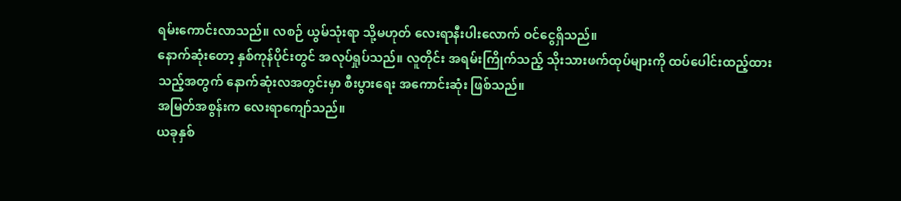ရမ်းကောင်းလာသည်။ လစဉ် ယွမ်သုံးရာ သို့မဟုတ် လေးရာနီးပါးလောက် ဝင်ငွေရှိသည်။
နောက်ဆုံးတော့ နှစ်ကုန်ပိုင်းတွင် အလုပ်ရှုပ်သည်။ လူတိုင်း အရမ်းကြိုက်သည့် သိုးသားဖက်ထုပ်များကို ထပ်ပေါင်းထည့်ထားသည့်အတွက် နောက်ဆုံးလအတွင်းမှာ စီးပွားရေး အကောင်းဆုံး ဖြစ်သည်။
အမြတ်အစွန်းက လေးရာကျော်သည်။
ယခုနှစ်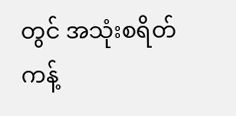တွင် အသုံးစရိတ် ကန့်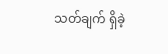သတ်ချက် ရှိခဲ့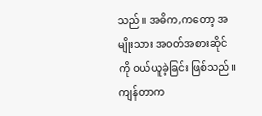သည်။ အဓိက,ကတော့ အမျိုးသား အဝတ်အစားဆိုင်ကို ဝယ်ယူခဲ့ခြင်း ဖြစ်သည်။ ကျန်တာက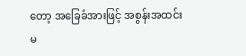တော့ အခြေခံအားဖြင့် အစွန်းအထင်း မ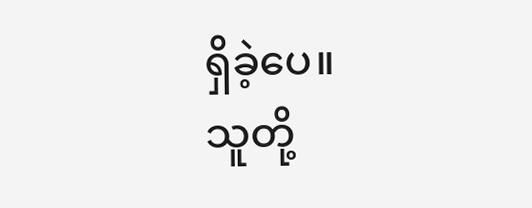ရှိခဲ့ပေ။
သူတို့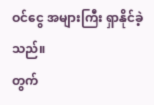ဝင်ငွေ အများကြီး ရှာနိုင်ခဲ့သည်။
တွက်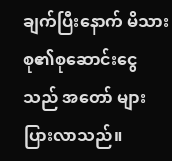ချက်ပြီးနောက် မိသားစု၏စုဆောင်းငွေသည် အတော် များပြားလာသည်။